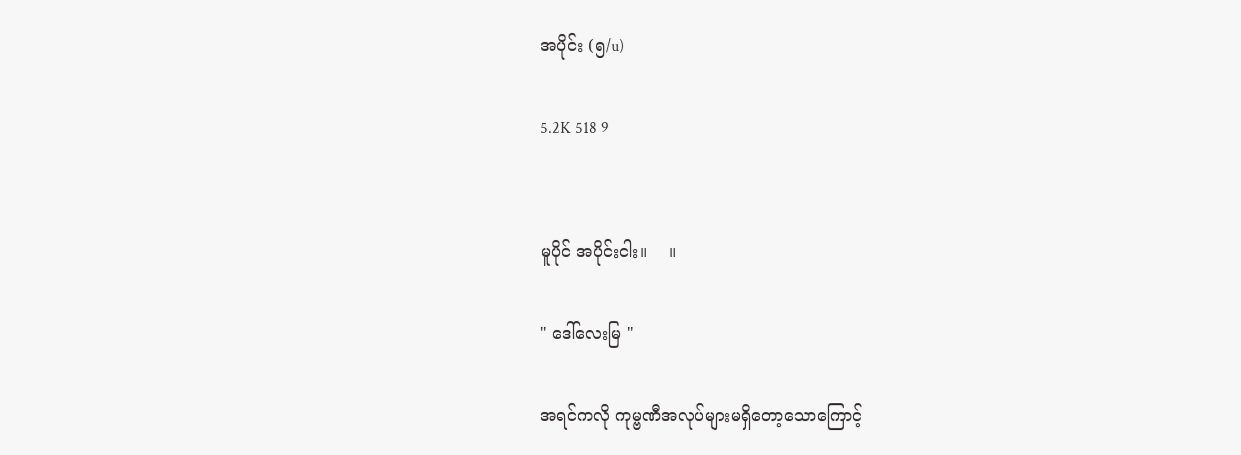အပိုင်း (၅/u)

5.2K 518 9


မူပိုင် အပိုင်းငါး။    ။

" ဒေါ်လေးမြ "

အရင်ကလို ကုမ္ဗဏီအလုပ်များမရှိတော့သောကြောင့်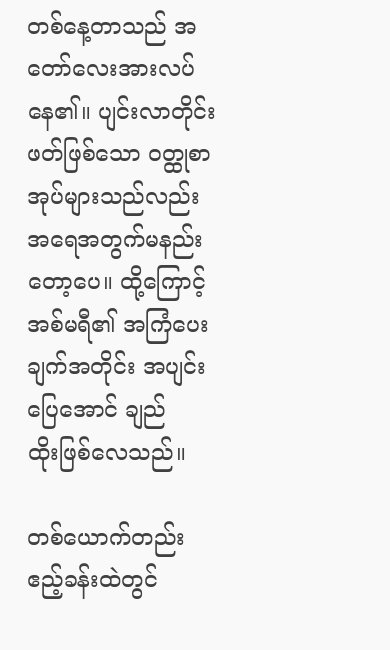တစ်နေ့တာသည် အတော်လေးအားလပ်နေ၏။ ပျင်းလာတိုင်းဖတ်ဖြစ်သော ဝတ္ထုစာအုပ်များသည်လည်း အရေအတွက်မနည်းတော့ပေ။ ထို့ကြောင့် အစ်မရီ၏ အကြံပေးချက်အတိုင်း အပျင်းပြေအောင် ချည်ထိုး‌ဖြစ်လေသည်။

တစ်ယောက်တည်း ဧည့်ခန်းထဲတွင်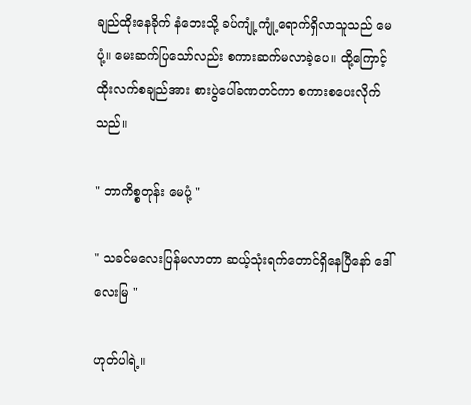ချည်ထိုးနေခိုက် နံဘေးသို့ ခပ်ကျုံ့ကျုံ့ရောက်ရှိလာသူသည် မေပုံ့။ မေးဆက်ပြသော်လည်း စကားဆက်မလာခဲ့ပေ။ ထို့ကြောင့် ထိုးလက်စချည်အား စားပွဲပေါ်ခဏတင်ကာ စကားစပေးလိုက်သည်။

" ဘာကိစ္စတုန်း မေပုံ့ "

" သခင်မလေးပြန်မလာတာ ဆယ့်သုံးရက်တောင်ရှိနေပြီနော် ဒေါ်လေးမြ "

ဟုတ်ပါရဲ့။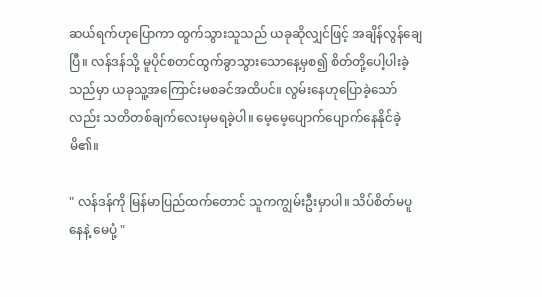ဆယ်ရက်ဟုပြောကာ ထွက်သွားသူသည် ယခုဆိုလျှင်ဖြင့် အချိန်လွန်ချေပြီ။ လန်ဒန်သို့ မူပိုင်စတင်ထွက်ခွာသွားသောနေ့မှစ၍ စိတ်တို့ပေါ့ပါးခဲ့သည်မှာ ယခုသူ့အကြောင်းမစခင်အထိပင်။ လွမ်းနေဟုပြောခဲ့သော်လည်း သတိတစ်ချက်လေးမှမရခဲ့ပါ။ မေ့မေ့ပျောက်ပျောက်နေနိုင်ခဲ့မိ၏။

" လန်ဒန်ကို မြန်မာပြည်ထက်တောင် သူကကျွမ်းဦးမှာပါ။ သိပ်စိတ်မပူနေနဲ့ မေပုံ့ "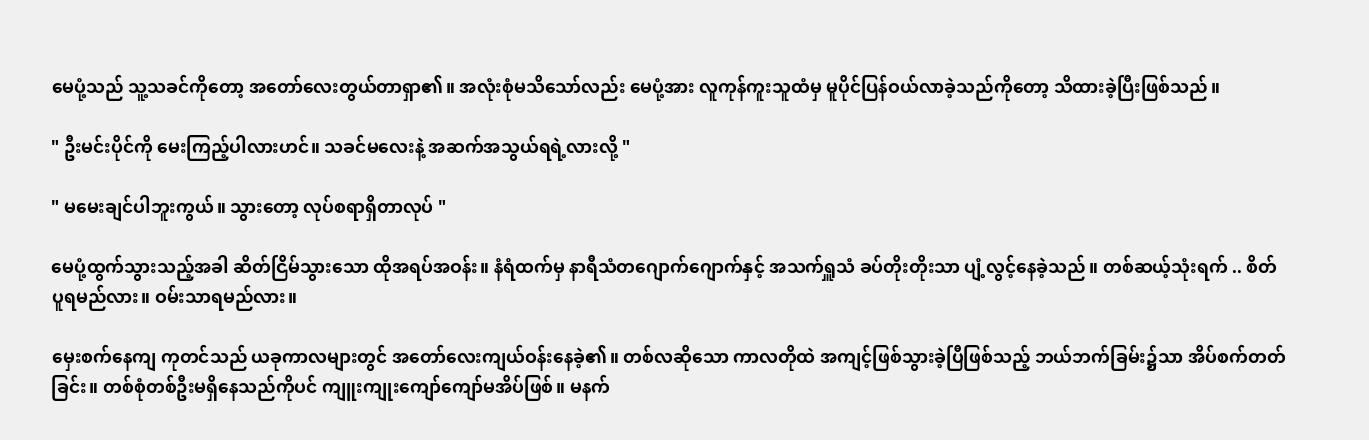မေပုံ့သည် သူ့သခင်ကိုတော့ အတော်လေးတွယ်တာရှာ၏။ အလုံးစုံမသိသော်လည်း မေပုံ့အား လူကုန်ကူးသူထံမှ မူပိုင်ပြန်ဝယ်လာခဲ့သည်ကိုတော့ သိထားခဲ့ပြီးဖြစ်သည်။

" ဦးမင်းပိုင်ကို မေးကြည့်ပါလားဟင်။ သခင်မလေးနဲ့ အဆက်အသွယ်ရရဲ့လားလို့ "

" မမေးချင်ပါဘူးကွယ်။ သွားတော့ လုပ်စရာရှိတာလုပ် "

မေပုံ့ထွက်သွားသည့်အခါ ဆိတ်ငြိမ်သွားသော ထိုအရပ်အဝန်း။ နံရံထက်မှ နာရီသံတဂျောက်ဂျောက်နှင့် အသက်ရှူသံ ခပ်တိုးတိုးသာ ပျံ့လွင့်နေခဲ့သည်။ တစ်ဆယ့်သုံးရက် .. စိတ်ပူရမည်လား။ ဝမ်းသာရမည်လား။

မှေးစက်နေကျ ကုတင်သည် ယခုကာလများတွင် အတော်လေးကျယ်ဝန်းနေခဲ့၏။ တစ်လဆိုသော ကာလတိုထဲ အကျင့်ဖြစ်သွားခဲ့ပြီဖြစ်သည့် ဘယ်ဘက်ခြမ်း၌သာ အိပ်စက်တတ်ခြင်း။ တစ်စုံတစ်ဦးမရှိနေသည်ကိုပင် ကျူးကျုးကျော်ကျော်မအိပ်ဖြစ်။ မနက်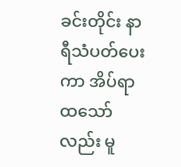ခင်းတိုင်း နာရီသံပတ်ပေးကာ အိပ်ရာထသော်လည်း မူ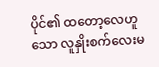ပိုင်၏ ထတော့လေဟူသော လူနှိုးစက်လေးမ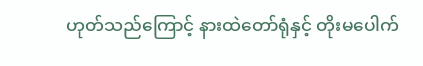ဟုတ်သည်ကြောင့် နားထဲတော်ရုံနှင့် တိုးမပေါက်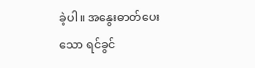ခဲ့ပါ။ အနွေးဓာတ်ပေးသော ရင်ခွင်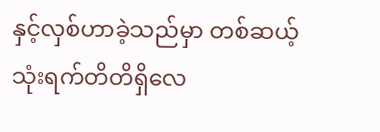နှင့်လှစ်ဟာခဲ့သည်မှာ တစ်ဆယ့်သုံးရက်တိတိရှိလေ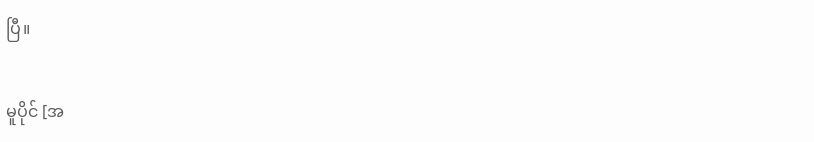ပြီ။

မူပိုင် [အ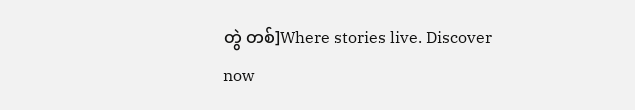တွဲ တစ်]Where stories live. Discover now